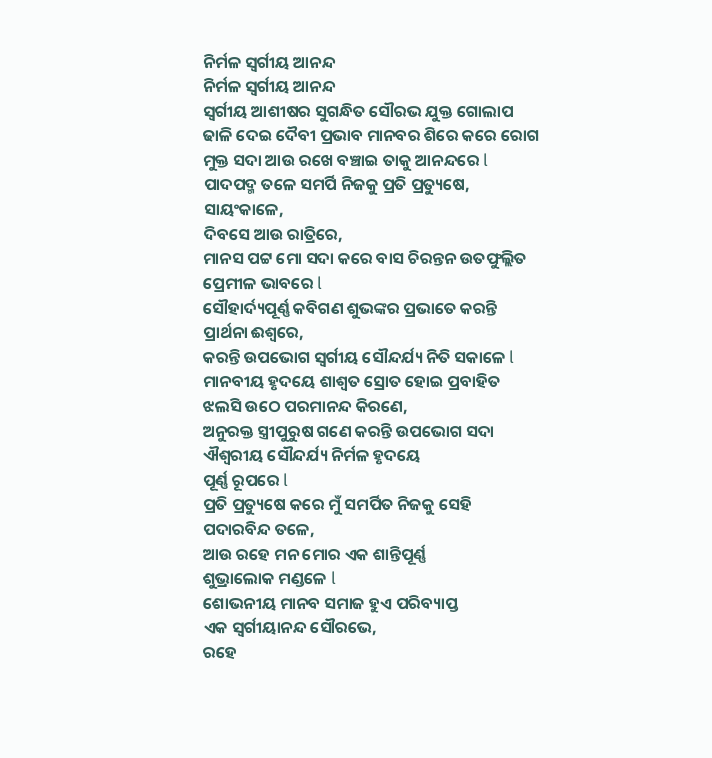ନିର୍ମଳ ସ୍ବର୍ଗୀୟ ଆନନ୍ଦ
ନିର୍ମଳ ସ୍ବର୍ଗୀୟ ଆନନ୍ଦ
ସ୍ବର୍ଗୀୟ ଆଶୀଷର ସୁଗନ୍ଧିତ ସୌରଭ ଯୁକ୍ତ ଗୋଲାପ
ଢାଳି ଦେଇ ଦୈବୀ ପ୍ରଭାବ ମାନବର ଶିରେ କରେ ରୋଗ
ମୁକ୍ତ ସଦା ଆଉ ରଖେ ବଞ୍ଚାଇ ତାକୁ ଆନନ୍ଦରେ l
ପାଦପଦ୍ମ ତଳେ ସମର୍ପି ନିଜକୁ ପ୍ରତି ପ୍ରତ୍ୟୁଷେ,
ସାୟଂକାଳେ,
ଦିବସେ ଆଉ ରାତ୍ରିରେ,
ମାନସ ପଟ୍ଟ ମୋ ସଦା କରେ ବାସ ଚିରନ୍ତନ ଉତଫୁଲ୍ଲିତ
ପ୍ରେମୀଳ ଭାବରେ l
ସୌହାର୍ଦ୍ୟପୂର୍ଣ୍ଣ କବିଗଣ ଶୁଭଙ୍କର ପ୍ରଭାତେ କରନ୍ତି
ପ୍ରାର୍ଥନା ଈଶ୍ବରେ,
କରନ୍ତି ଉପଭୋଗ ସ୍ବର୍ଗୀୟ ସୌନ୍ଦର୍ଯ୍ୟ ନିତି ସକାଳେ l
ମାନବୀୟ ହୃଦୟେ ଶାଶ୍ୱତ ସ୍ରୋତ ହୋଇ ପ୍ରବାହିତ
ଝଲସି ଉଠେ ପରମାନନ୍ଦ କିରଣେ,
ଅନୁରକ୍ତ ସ୍ତ୍ରୀପୁରୁଷ ଗଣେ କରନ୍ତି ଉପଭୋଗ ସଦା
ଐଶ୍ୱରୀୟ ସୌନ୍ଦର୍ଯ୍ୟ ନିର୍ମଳ ହୃଦୟେ
ପୂର୍ଣ୍ଣ ରୂପରେ l
ପ୍ରତି ପ୍ରତ୍ୟୁଷେ କରେ ମୁଁ ସମର୍ପିତ ନିଜକୁ ସେହି
ପଦାରବିନ୍ଦ ତଳେ,
ଆଉ ରହେ ମନ ମୋର ଏକ ଶାନ୍ତିପୂର୍ଣ୍ଣ
ଶୁଭ୍ରାଲୋକ ମଣ୍ଡଳେ l
ଶୋଭନୀୟ ମାନବ ସମାଜ ହୁଏ ପରିବ୍ୟାପ୍ତ
ଏକ ସ୍ବର୍ଗୀୟାନନ୍ଦ ସୌରଭେ,
ରହେ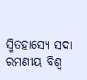ସ୍ମିତହାସ୍ୟେ ସଦା ରମଣୀୟ ବିଶ୍ୱ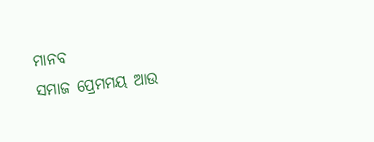ମାନବ
ସମାଜ ପ୍ରେମମୟ ଆଉ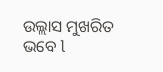ଉଲ୍ଲାସ ମୁଖରିତ ଭବେ l